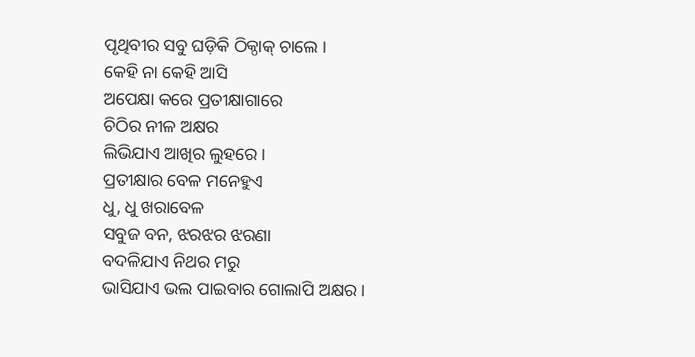ପୃଥିବୀର ସବୁ ଘଡ଼ିକି ଠିକ୍ଠାକ୍ ଚାଲେ ।
କେହି ନା କେହି ଆସି
ଅପେକ୍ଷା କରେ ପ୍ରତୀକ୍ଷାଗାରେ
ଚିଠିର ନୀଳ ଅକ୍ଷର
ଲିଭିଯାଏ ଆଖିର ଲୁହରେ ।
ପ୍ରତୀକ୍ଷାର ବେଳ ମନେହୁଏ
ଧୁ, ଧୁ ଖରାବେଳ
ସବୁଜ ବନ, ଝରଝର ଝରଣା
ବଦଳିଯାଏ ନିଥର ମରୁ
ଭାସିଯାଏ ଭଲ ପାଇବାର ଗୋଲାପି ଅକ୍ଷର ।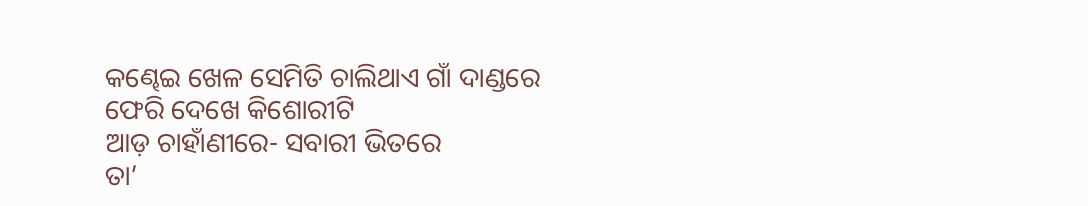କଣ୍ଢେଇ ଖେଳ ସେମିତି ଚାଲିଥାଏ ଗାଁ ଦାଣ୍ଡରେ
ଫେରି ଦେଖେ କିଶୋରୀଟି
ଆଡ଼ ଚାହାଁଣୀରେ- ସବାରୀ ଭିତରେ
ତା’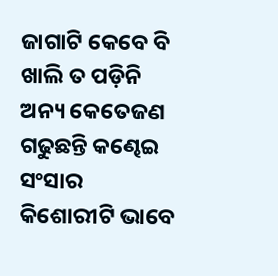ଜାଗାଟି କେବେ ବି ଖାଲି ତ ପଡ଼ିନି
ଅନ୍ୟ କେତେଜଣ ଗଢୁଛନ୍ତି କଣ୍ଢେଇ ସଂସାର
କିଶୋରୀଟି ଭାବେ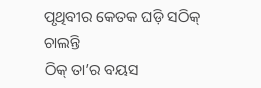ପୃଥିବୀର କେତକ ଘଡ଼ି ସଠିକ୍ ଚାଲନ୍ତି
ଠିକ୍ ତା’ର ବୟସ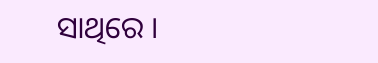ସାଥିରେ ।